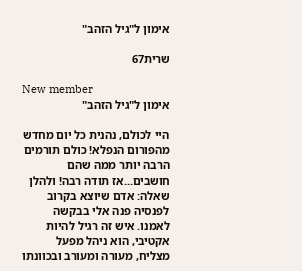אימון ל"גיל הזהב"

שרית67

New member
אימון ל"גיל הזהב"

היי לכולם, נהנית כל יום מחדש מהפורום הנפלא! כולם תורמים הרבה יותר ממה שהם חושבים...אז תודה רבה! ולהלן שאלה: אדם שיוצא בקרוב לפנסיה פנה אלי בבקשה לאמנו. איש זה רגיל להיות אקטיבי, הוא ניהל מפעל מצליח, מעורה ומעורב ובכוונתו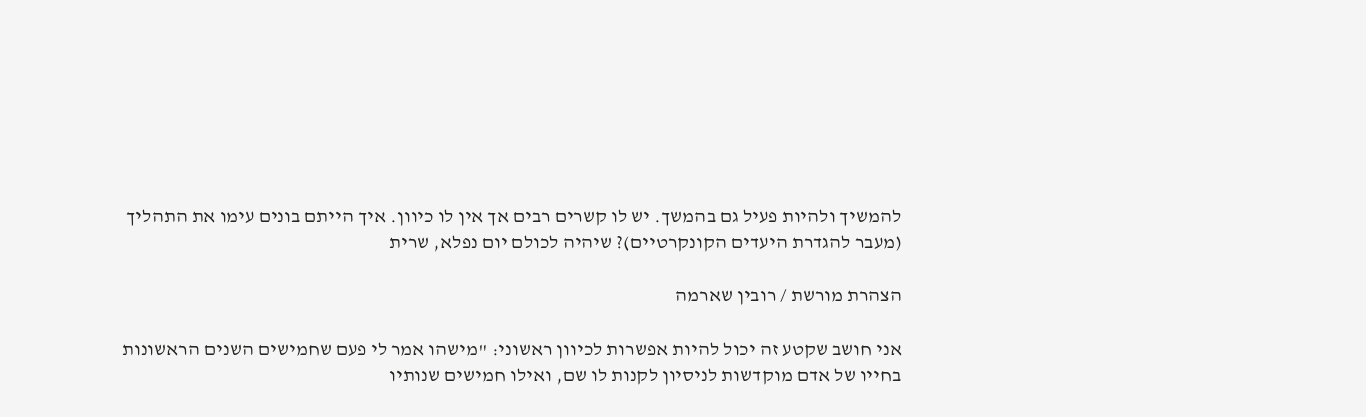להמשיך ולהיות פעיל גם בהמשך. יש לו קשרים רבים אך אין לו כיוון. איך הייתם בונים עימו את התהליך (מעבר להגדרת היעדים הקונקרטיים)? שיהיה לכולם יום נפלא, שרית

הצהרת מורשת / רובין שארמה

אני חושב שקטע זה יכול להיות אפשרות לכיוון ראשוני: "מישהו אמר לי פעם שחמישים השנים הראשונות בחייו של אדם מוקדשות לניסיון לקנות לו שם, ואילו חמישים שנותיו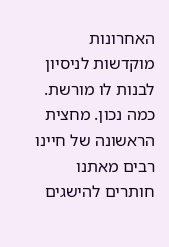האחרונות מוקדשות לניסיון לבנות לו מורשת. כמה נכון. מחצית הראשונה של חיינו רבים מאתנו חותרים להישגים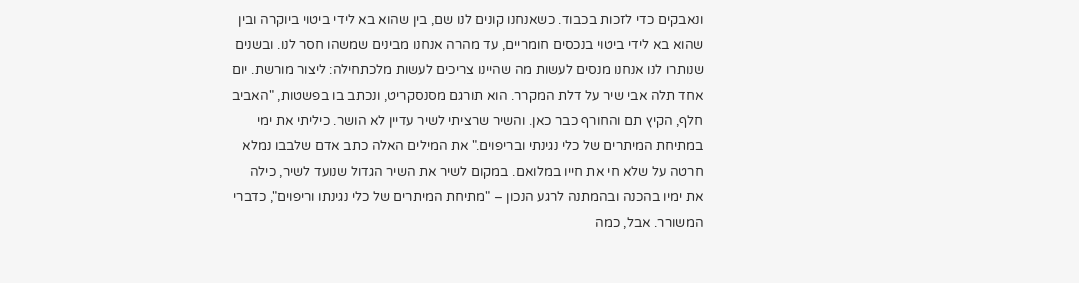ונאבקים כדי לזכות בכבוד. כשאנחנו קונים לנו שם, בין שהוא בא לידי ביטוי ביוקרה ובין שהוא בא לידי ביטוי בנכסים חומריים, עד מהרה אנחנו מבינים שמשהו חסר לנו. ובשנים שנותרו לנו אנחנו מנסים לעשות מה שהיינו צריכים לעשות מלכתחילה: ליצור מורשת. יום אחד תלה אבי שיר על דלת המקרר. הוא תורגם מסנסקריט, ונכתב בו בפשטות, "האביב חלף, הקיץ תם והחורף כבר כאן. והשיר שרציתי לשיר עדיין לא הושר. כיליתי את ימי במתיחת המיתרים של כלי נגינתי ובריפוים." את המילים האלה כתב אדם שלבבו נמלא חרטה על שלא חי את חייו במלואם. במקום לשיר את השיר הגדול שנועד לשיר, כילה את ימיו בהכנה ובהמתנה לרגע הנכון – "מתיחת המיתרים של כלי נגינתו וריפוים", כדברי המשורר. אבל, כמה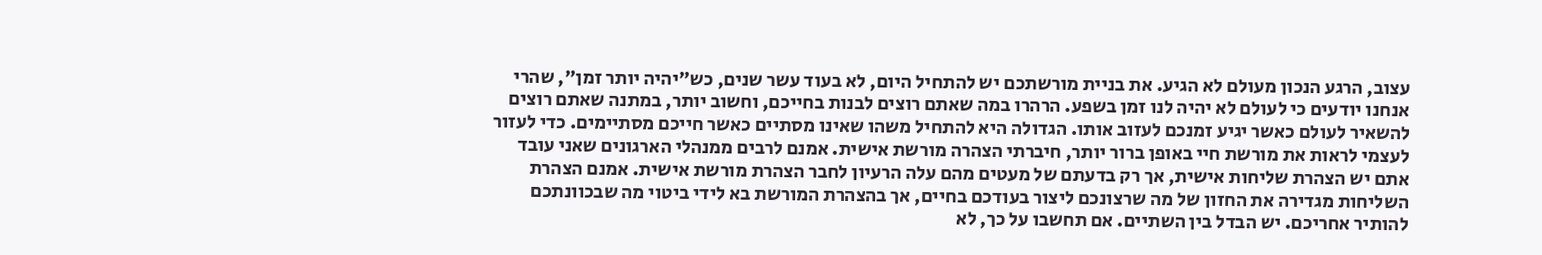עצוב, הרגע הנכון מעולם לא הגיע. את בניית מורשתכם יש להתחיל היום, לא בעוד עשר שנים, כש"יהיה יותר זמן", שהרי אנחנו יודעים כי לעולם לא יהיה לנו זמן בשפע. הרהרו במה שאתם רוצים לבנות בחייכם, וחשוב יותר, במתנה שאתם רוצים להשאיר לעולם כאשר יגיע זמנכם לעזוב אותו. הגדולה היא להתחיל משהו שאינו מסתיים כאשר חייכם מסתיימים. כדי לעזור לעצמי לראות את מורשת חיי באופן ברור יותר, חיברתי הצהרה מורשת אישית. אמנם לרבים ממנהלי הארגונים שאני עובד אתם יש הצהרת שליחות אישית, אך רק בדעתם של מעטים מהם עלה הרעיון לחבר הצהרת מורשת אישית. אמנם הצהרת השליחות מגדירה את החזון של מה שרצונכם ליצור בעודכם בחיים, אך בהצהרת המורשת בא לידי ביטוי מה שבכוונתכם להותיר אחריכם. יש הבדל בין השתיים. אם תחשבו על כך, לא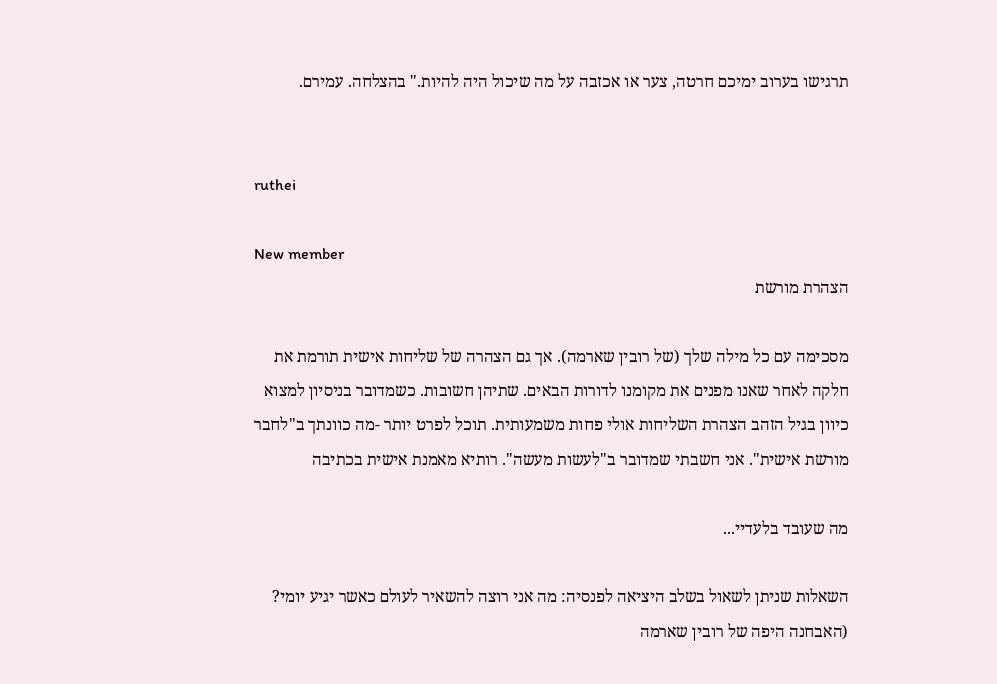תרגישו בערוב ימיכם חרטה, צער או אכזבה על מה שיכול היה להיות." בהצלחה. עמירם.


ruthei

New member
הצהרת מורשת

מסכימה עם כל מילה שלך (של רובין שארמה). אך גם הצהרה של שליחות אישית תורמת את חלקה לאחר שאנו מפנים את מקומנו לדורות הבאים. שתיהן חשובות. כשמדובר בניסיון למצוא כיוון בגיל הזהב הצהרת השליחות אולי פחות משמעותית. תוכל לפרט יותר -מה כוונתך ב"לחבר מורשת אישית". אני חשבתי שמדובר ב"לעשות מעשה". רותיא מאמנת אישית בכתיבה

מה שעובד בלעדיי...

השאלות שניתן לשאול בשלב היציאה לפנסיה: מה אני רוצה להשאיר לעולם כאשר יגיע יומי? (האבחנה היפה של רובין שארמה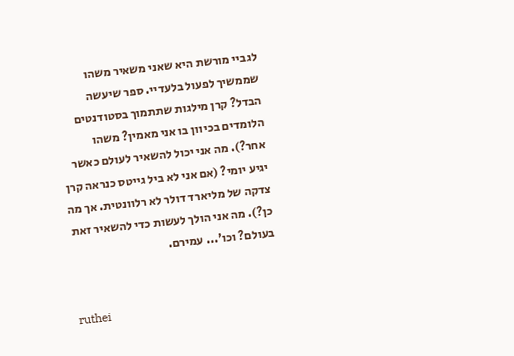לגביי מורשת היא שאני משאיר משהו שממשיך לפעול בלעדיי. ספר שיעשה הבדל? קרן מילגות שתתמוך בסטודנטים הלומדים בכיוון בו אני מאמין? משהו אחר?). מה אני יכול להשאיר לעולם כאשר יגיע יומי? (אם אני לא ביל גייטס כנראה קרן צדקה של מליארד דולר לא רלוונטית. אך מה כן?). מה אני הולך לעשות כדי להשאיר זאת בעולם? וכו'... עמירם.


ruthei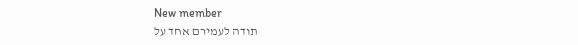New member
תודה לעמירם אחד על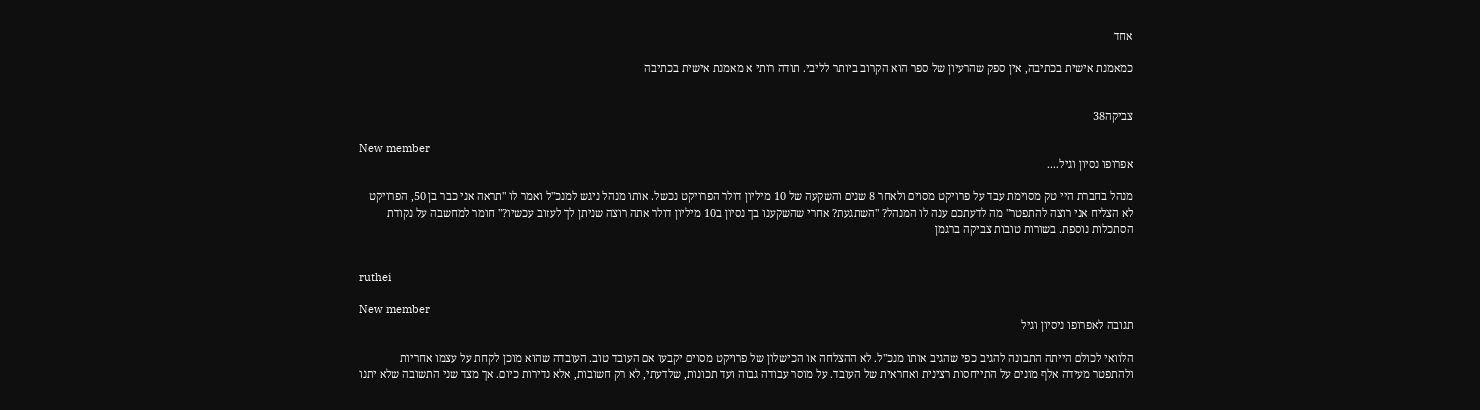אחד

כמאמנת אישית בכתיבה, אין ספק שהרעיון של ספר הוא הקרוב ביותר לליבי. תודה רותי א מאמנת אישית בכתיבה


צביקה38

New member
אפרופו נסיון וגיל....

מנהל בחברת היי טק מסוימת עבד על פרויקט מסוים ולאחר 8 שנים והשקעה של 10 מיליון דולר הפרויקט נכשל. אותו מנהל ניגש למנכ"ל ואמר לו "תראה אני כבר בן 50, הפרויקט לא הצליח אני רוצה להתפטר" מה לדעתכם ענה לו המנהל? "השתגעת? אחרי שהשקענו בך נסיון ב10 מיליון דולר אתה רוצה שניתן לך לעזוב עכשיו?" חומר למחשבה על נקודת הסתכלות נוספת. בשורות טובות צביקה ברגמן


ruthei

New member
תגובה לאפרופו ניסיון וגיל

הלוואי לכולם הייתה התבונה להגיב כפי שהגיב אותו מנכ"ל. לא ההצלחה או הכישלון של פרויקט מסוים יקבעו אם העובד טוב. העובדה שהוא מוכן לקחת על עצמו אחריות ולהתפטר מעידה אלף מונים על התייחסות רצינית ואחראית של העובד. על מוסר עבודה גבוה ועד תכונות, שלדעתי, לא רק חשובות, אלא נדירות כיום. אך מצד שני התשובה שלא יתנו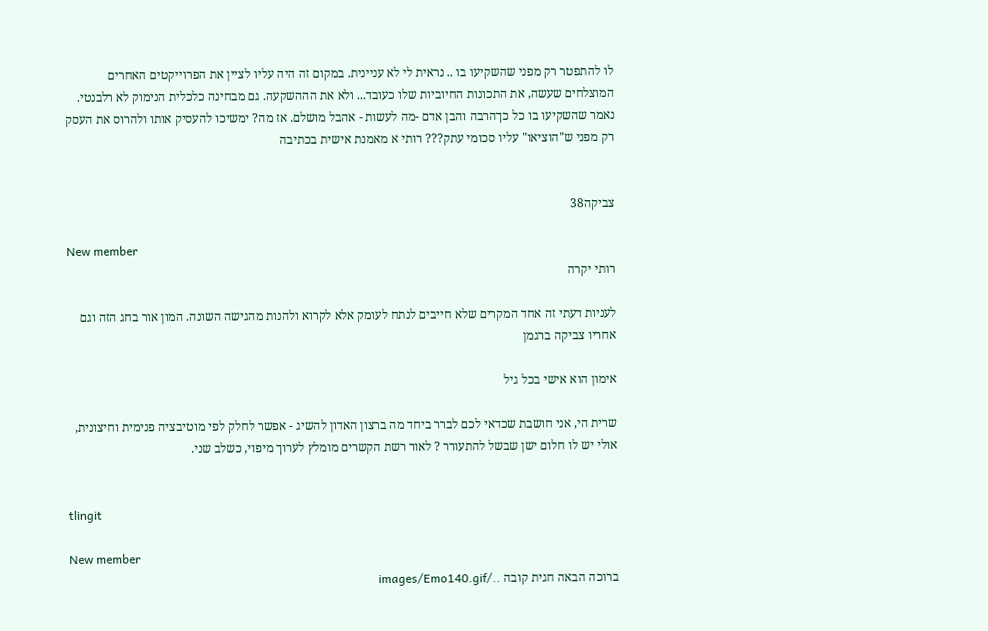לו להתפטר רק מפני שהשקיעו בו .. נראית לי לא עניינית. במקום זה היה עליו לציין את הפרוייקטים האחרים המוצלחים שעשה, את התכונות החיוביות שלו כעובד... ולא את הההשקעה. גם מבחינה כלכלית הנימוק לא רלבנטי. נאמר שהשקיעו בו כל כךהרבה והבן אדם -מה לעשות - אהבל מושלם. אז מה? ימשיכו להעסיק אותו ולהרוס את העסק רק מפני ש"הוציאו" עליו סכומי עתק??? רותי א מאמנת אישית בכתיבה


צביקה38

New member
רותי יקרה

לעניות דעתי זה אחד המקרים שלא חייבים לנתח לעומק אלא לקרוא ולהנות מהגישה השונה. המון אור בחג הזה וגם אחריו צביקה ברגמן

אימון הוא אישי בכל גיל

שרית הי, אני חושבת שכדאי לכם לברר ביחד מה ברצון האדון להשיג - אפשר לחלק לפי מוטיבציה פנימית וחיצונית, אולי יש לו חלום ישן שבשל להתעורר ? לאור רשת הקשרים מומלץ לערוך מיפוי, כשלב שני.


tlingit

New member
ברוכה הבאה חגית קובה ../images/Emo140.gif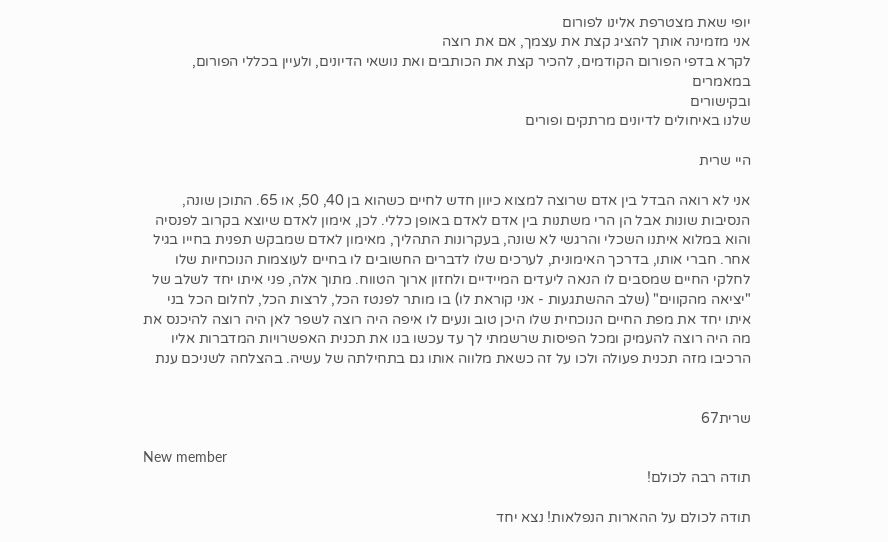יופי שאת מצטרפת אלינו לפורום
אני מזמינה אותך להציג קצת את עצמך, אם את רוצה
לקרא בדפי הפורום הקודמים, להכיר קצת את הכותבים ואת נושאי הדיונים, ולעיין בכללי הפורום, במאמרים
ובקישורים
שלנו באיחולים לדיונים מרתקים ופורים

היי שרית

אני לא רואה הבדל בין אדם שרוצה למצוא כיוון חדש לחיים כשהוא בן 40, 50, או 65. התוכן שונה, הנסיבות שונות אבל הן הרי משתנות בין אדם לאדם באופן כללי. לכן, אימון לאדם שיוצא בקרוב לפנסיה והוא במלוא איתנו השכלי והרגשי לא שונה, בעקרונות התהליך, מאימון לאדם שמבקש תפנית בחייו בגיל אחר. חברי אותו, בדרכך האימונית, לערכים שלו לדברים החשובים לו בחיים לעוצמות הנוכחיות שלו לחלקי החיים שמסבים לו הנאה ליעדים המיידיים ולחזון ארוך הטווח. מתוך אלה, פני איתו יחד לשלב של "יציאה מהקווים" (שלב ההשתגעות - אני קוראת לו) בו מותר לפנטז הכל, לרצות הכל, לחלום הכל בני איתו יחד את מפת החיים הנוכחית שלו היכן טוב ונעים לו איפה היה רוצה לשפר לאן היה רוצה להיכנס את מה היה רוצה להעמיק ומכל הפיסות שרשמתי לך עד עכשו בנו את תכנית האפשרויות המדברות אליו הרכיבו מזה תכנית פעולה ולכו על זה כשאת מלווה אותו גם בתחילתה של עשיה. בהצלחה לשניכם ענת


שרית67

New member
תודה רבה לכולם!

תודה לכולם על ההארות הנפלאות! נצא יחד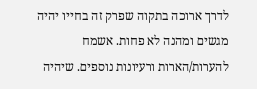לדרך ארוכה בתקוה שפרק זה בחייו יהיה מגשים ומהנה לא פחות. אשמח להערות/הארות ורעיונות נוספים. שיהיה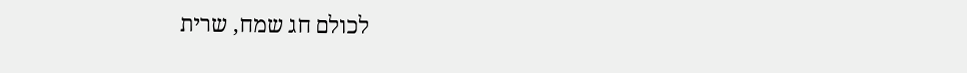לכולם חג שמח, שרית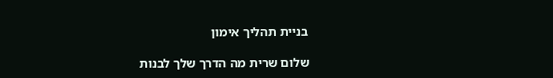בניית תהליך אימון

שלום שרית מה הדרך שלך לבנות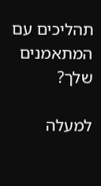תהליכים עם המתאמנים שלך?

למעלה